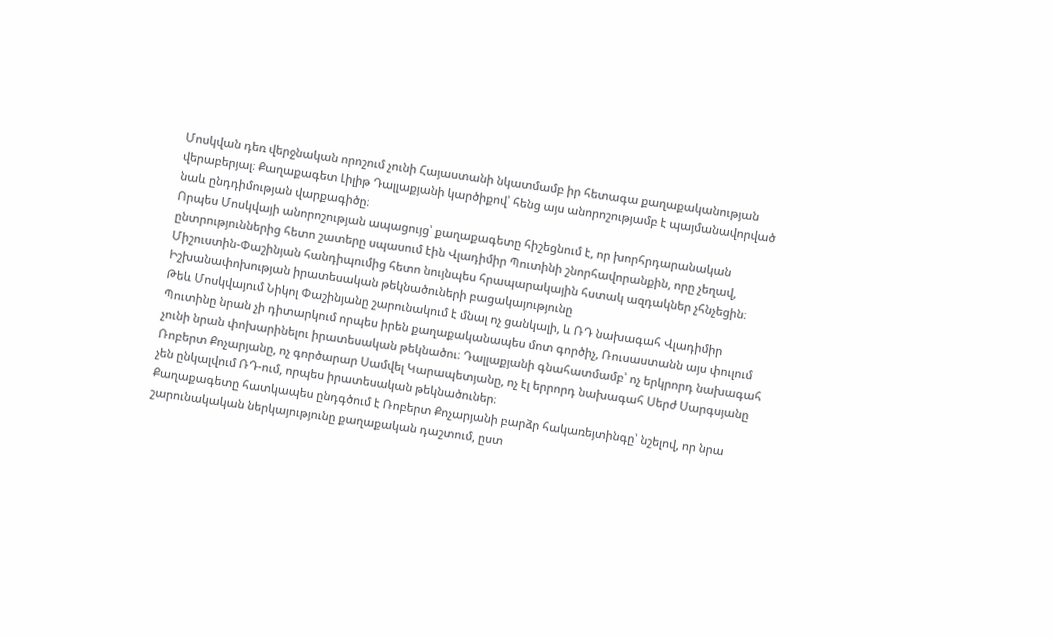Մոսկվան դեռ վերջնական որոշում չունի Հայաստանի նկատմամբ իր հետագա քաղաքականության վերաբերյալ։ Քաղաքագետ Լիլիթ Դալլաքյանի կարծիքով՝ հենց այս անորոշությամբ է պայմանավորված նաև ընդդիմության վարքագիծը։
Որպես Մոսկվայի անորոշության ապացույց՝ քաղաքագետը հիշեցնում է, որ խորհրդարանական ընտրություններից հետո շատերը սպասում էին Վլադիմիր Պուտինի շնորհավորանքին, որը չեղավ, Միշուստին-Փաշինյան հանդիպումից հետո նույնպես հրապարակային հստակ ազդակներ չհնչեցին։
Իշխանափոխության իրատեսական թեկնածուների բացակայությունը
Թեև Մոսկվայում Նիկոլ Փաշինյանը շարունակում է մնալ ոչ ցանկալի, և ՌԴ նախագահ Վլադիմիր Պուտինը նրան չի դիտարկում որպես իրեն քաղաքականապես մոտ գործիչ, Ռուսաստանն այս փուլում չունի նրան փոխարինելու իրատեսական թեկնածու։ Դալլաքյանի գնահատմամբ՝ ոչ երկրորդ նախագահ Ռոբերտ Քոչարյանը, ոչ գործարար Սամվել Կարապետյանը, ոչ էլ երրորդ նախագահ Սերժ Սարգսյանը չեն ընկալվում ՌԴ-ում, որպես իրատեսական թեկնածուներ։
Քաղաքագետը հատկապես ընդգծում է Ռոբերտ Քոչարյանի բարձր հակառեյտինգը՝ նշելով, որ նրա շարունակական ներկայությունը քաղաքական դաշտում, ըստ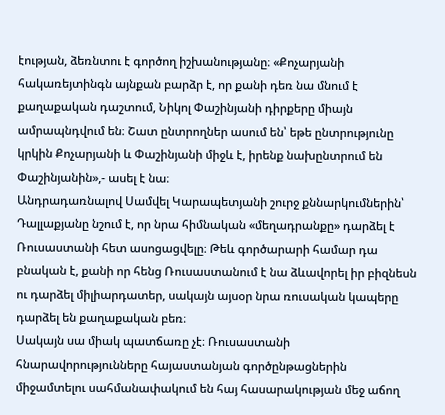էության, ձեռնտու է գործող իշխանությանը։ «Քոչարյանի հակառեյտինգն այնքան բարձր է, որ քանի դեռ նա մնում է քաղաքական դաշտում, Նիկոլ Փաշինյանի դիրքերը միայն ամրապնդվում են։ Շատ ընտրողներ ասում են՝ եթե ընտրությունը կրկին Քոչարյանի և Փաշինյանի միջև է, իրենք նախընտրում են Փաշինյանին»,- ասել է նա։
Անդրադառնալով Սամվել Կարապետյանի շուրջ քննարկումներին՝ Դալլաքյանը նշում է, որ նրա հիմնական «մեղադրանքը» դարձել է Ռուսաստանի հետ ասոցացվելը։ Թեև գործարարի համար դա բնական է, քանի որ հենց Ռուսաստանում է նա ձևավորել իր բիզնեսն ու դարձել միլիարդատեր, սակայն այսօր նրա ռուսական կապերը դարձել են քաղաքական բեռ։
Սակայն սա միակ պատճառը չէ։ Ռուսաստանի հնարավորությունները հայաստանյան գործընթացներին միջամտելու սահմանափակում են հայ հասարակության մեջ աճող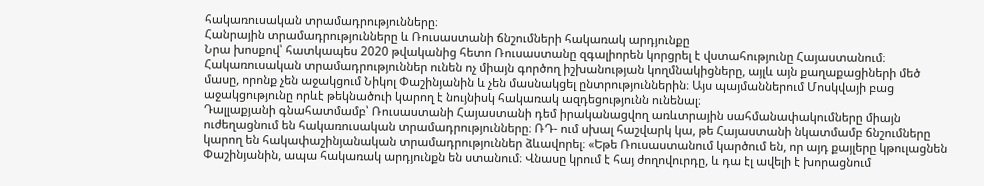հակառուսական տրամադրությունները։
Հանրային տրամադրությունները և Ռուսաստանի ճնշումների հակառակ արդյունքը
Նրա խոսքով՝ հատկապես 2020 թվականից հետո Ռուսաստանը զգալիորեն կորցրել է վստահությունը Հայաստանում։ Հակառուսական տրամադրություններ ունեն ոչ միայն գործող իշխանության կողմնակիցները, այլև այն քաղաքացիների մեծ մասը, որոնք չեն աջակցում Նիկոլ Փաշինյանին և չեն մասնակցել ընտրություններին։ Այս պայմաններում Մոսկվայի բաց աջակցությունը որևէ թեկնածուի կարող է նույնիսկ հակառակ ազդեցությունն ունենալ։
Դալլաքյանի գնահատմամբ՝ Ռուսաստանի Հայաստանի դեմ իրականացվող առևտրային սահմանափակումները միայն ուժեղացնում են հակառուսական տրամադրությունները։ ՌԴ- ում սխալ հաշվարկ կա, թե Հայաստանի նկատմամբ ճնշումները կարող են հակափաշինյանական տրամադրություններ ձևավորել։ «Եթե Ռուսաստանում կարծում են, որ այդ քայլերը կթուլացնեն Փաշինյանին, ապա հակառակ արդյունքն են ստանում։ Վնասը կրում է հայ ժողովուրդը, և դա էլ ավելի է խորացնում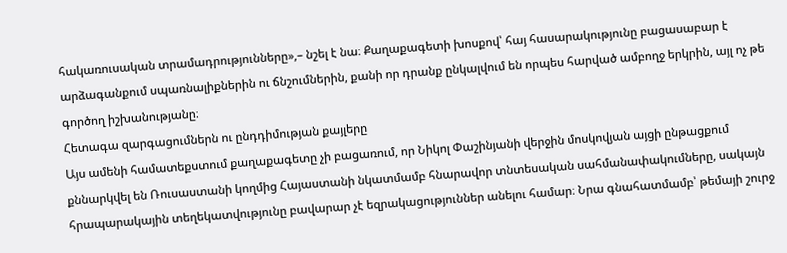հակառուսական տրամադրությունները»,– նշել է նա։ Քաղաքագետի խոսքով՝ հայ հասարակությունը բացասաբար է արձագանքում սպառնալիքներին ու ճնշումներին, քանի որ դրանք ընկալվում են որպես հարված ամբողջ երկրին, այլ ոչ թե գործող իշխանությանը։
Հետագա զարգացումներն ու ընդդիմության քայլերը
Այս ամենի համատեքստում քաղաքագետը չի բացառում, որ Նիկոլ Փաշինյանի վերջին մոսկովյան այցի ընթացքում քննարկվել են Ռուսաստանի կողմից Հայաստանի նկատմամբ հնարավոր տնտեսական սահմանափակումները, սակայն հրապարակային տեղեկատվությունը բավարար չէ եզրակացություններ անելու համար։ Նրա գնահատմամբ՝ թեմայի շուրջ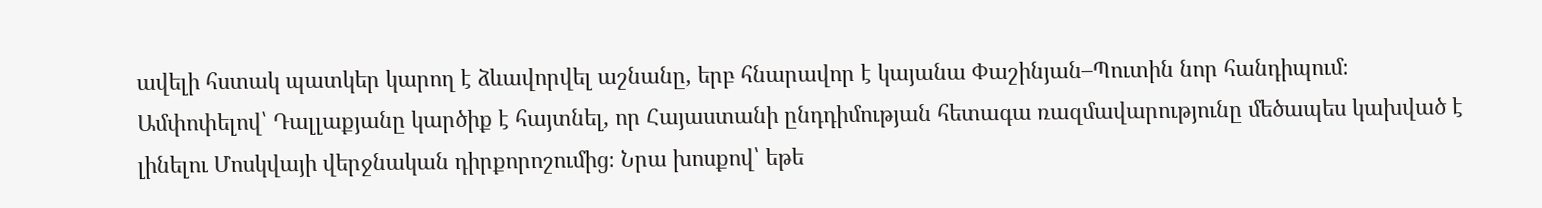ավելի հստակ պատկեր կարող է ձևավորվել աշնանը, երբ հնարավոր է կայանա Փաշինյան–Պուտին նոր հանդիպում։
Ամփոփելով՝ Դալլաքյանը կարծիք է հայտնել, որ Հայաստանի ընդդիմության հետագա ռազմավարությունը մեծապես կախված է լինելու Մոսկվայի վերջնական դիրքորոշումից։ Նրա խոսքով՝ եթե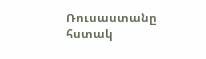Ռուսաստանը հստակ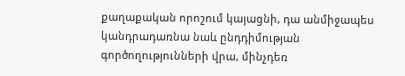քաղաքական որոշում կայացնի, դա անմիջապես կանդրադառնա նաև ընդդիմության գործողությունների վրա, մինչդեռ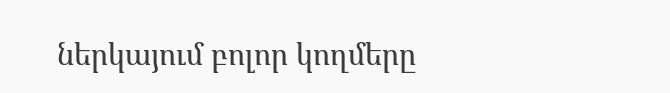ներկայում բոլոր կողմերը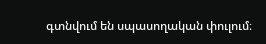գտնվում են սպասողական փուլում։